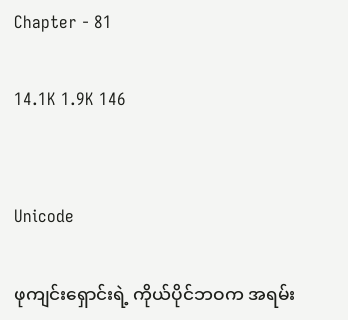Chapter - 81

14.1K 1.9K 146


Unicode

ဖုကျင်းရှောင်းရဲ့ ကိုယ်ပိုင်ဘဝက အရမ်း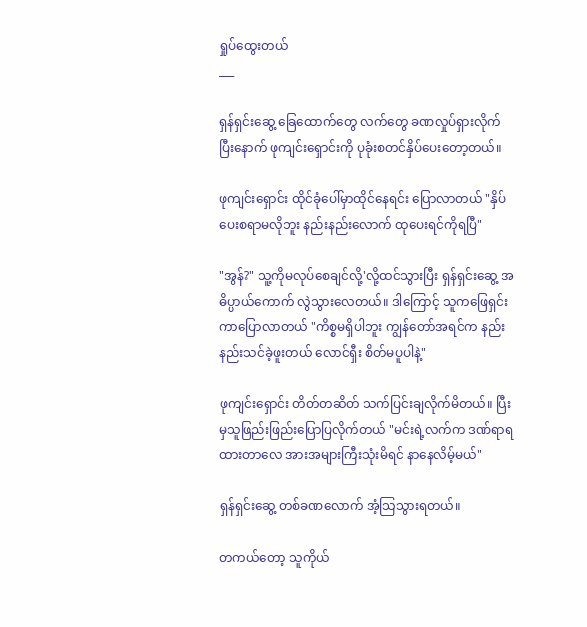ရှုပ်ထွေးတယ်
___

ရှန်ရှင်းဆွေ့ ခြေထောက်တွေ လက်တွေ ခဏလှုပ်ရှားလိုက်ပြီးနောက် ဖုကျင်းရှောင်းကို ပုခုံးစတင်နှိပ်ပေးတော့တယ်။

ဖုကျင်းရှောင်း ထိုင်ခုံပေါ်မှာထိုင်နေရင်း ပြောလာတယ် "နှိပ်ပေးစရာမလိုဘူး နည်းနည်းလောက် ထုပေးရင်ကိုရပြီ"

"အွန်?" သူ့ကိုမလုပ်စေချင်လို့'လို့ထင်သွားပြီး ရှန်ရှင်းဆွေ့ အဓိပ္ပာယ်ကောက် လွဲသွားလေတယ်။ ဒါကြောင့် သူကဖြေရှင်းကာပြောလာတယ် "ကိစ္စမရှိပါဘူး ကျွန်တော်အရင်က နည်းနည်းသင်ခဲ့ဖူးတယ် လောင်ရှီး စိတ်မပူပါနဲ့"

ဖုကျင်းရှောင်း တိတ်တဆိတ် သက်ပြင်းချလိုက်မိတယ်။ ပြီးမှသူဖြည်းဖြည်းပြောပြလိုက်တယ် "မင်းရဲ့လက်က ဒဏ်ရာရထားတာလေ အားအများကြီးသုံးမိရင် နာနေလိမ့်မယ်"

ရှန်ရှင်းဆွေ့ တစ်ခဏလောက် အံ့သြသွားရတယ်။

တကယ်တော့ သူကိုယ်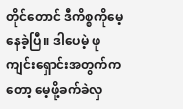တိုင်တောင် ဒီကိစ္စကိုမေ့နေခဲ့ပြီ။ ဒါပေမဲ့ ဖုကျင်းရှောင်းအတွက်ကတော့ မေ့ဖို့ခက်ခဲလှ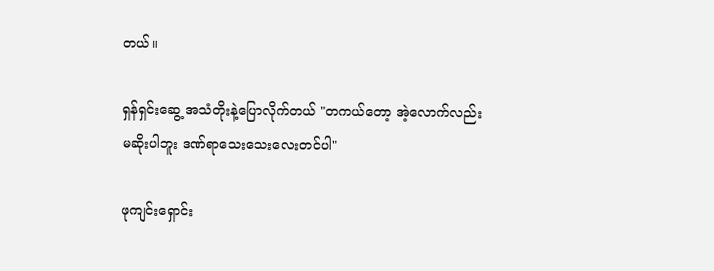တယ်။

ရှန်ရှင်းဆွေ့ အသံတိုးနဲ့ပြောလိုက်တယ် "တကယ်တော့ အဲ့လောက်လည်း မဆိုးပါဘူး ဒဏ်ရာသေးသေးလေးတင်ပါ"

ဖုကျင်းရှောင်း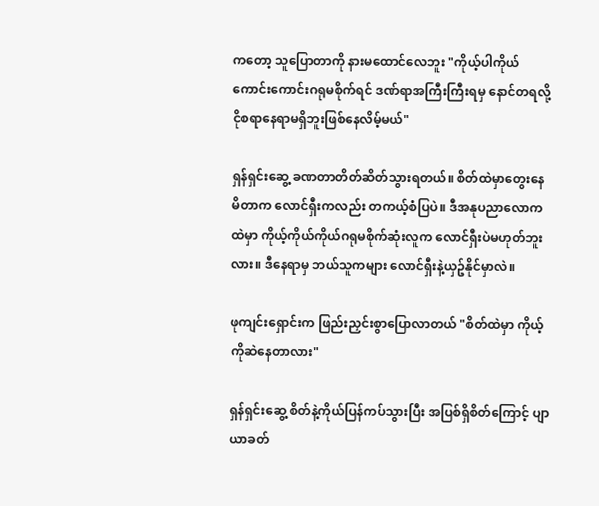ကတော့ သူပြောတာကို နားမထောင်လေဘူး "ကိုယ့်ပါကိုယ်ကောင်းကောင်းဂရုမစိုက်ရင် ဒဏ်ရာအကြီးကြီးရမှ နောင်တရလို့ ငိုစရာနေရာမရှိဘူးဖြစ်နေလိမ့်မယ်"

ရှန်ရှင်းဆွေ့ ခဏတာတိတ်ဆိတ်သွားရတယ်။ စိတ်ထဲမှာတွေးနေမိတာက လောင်ရှီးကလည်း တကယ့်စံပြပဲ။ ဒီအနုပညာလောကထဲမှာ ကိုယ့်ကိုယ်ကိုယ်ဂရုမစိုက်ဆုံးလူက လောင်ရှီးပဲမဟုတ်ဘူးလား။ ဒီနေရာမှ ဘယ်သူကများ လောင်ရှီးနဲ့ယှဥ်နိုင်မှာလဲ။

ဖုကျင်းရှောင်းက ဖြည်းညှင်းစွာပြောလာတယ် "စိတ်ထဲမှာ ကိုယ့်ကိုဆဲနေတာလား"

ရှန်ရှင်းဆွေ့ စိတ်နဲ့ကိုယ်ပြန်ကပ်သွားပြီး အပြစ်ရှိစိတ်ကြောင့် ပျာယာခတ်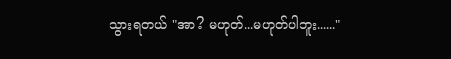သွားရတယ် "အာ? မဟုတ်...မဟုတ်ပါဘူး......"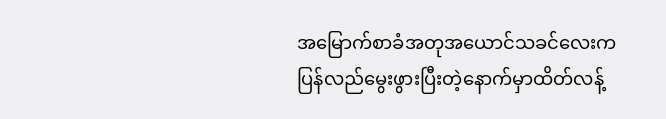အမြောက်စာခံအတုအယောင်သခင်လေးကပြန်လည်မွေးဖွားပြီးတဲ့နောက်မှာထိတ်လန့်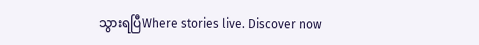သွားရပြီWhere stories live. Discover now